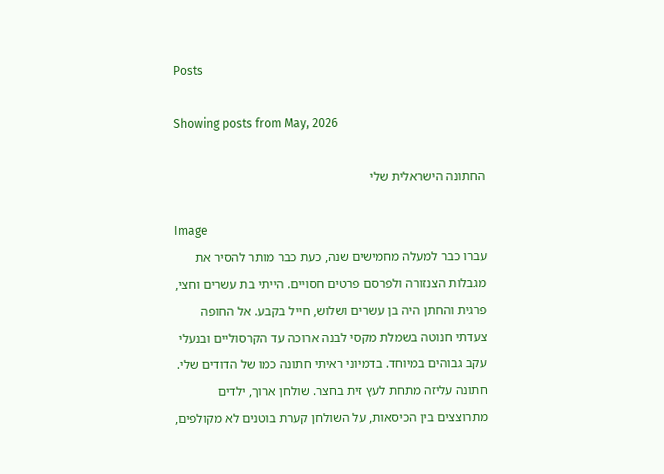Posts

Showing posts from May, 2026

החתונה הישראלית שלי

Image
עברו כבר למעלה מחמישים שנה, כעת כבר מותר להסיר את מגבלות הצנזורה ולפרסם פרטים חסויים. הייתי בת עשרים וחצי, פרגית והחתן היה בן עשרים ושלוש, חייל בקבע. אל החופה צעדתי חנוטה בשמלת מקסי לבנה ארוכה עד הקרסוליים ובנעלי עקב גבוהים במיוחד. בדמיוני ראיתי חתונה כמו של הדודים שלי. חתונה עליזה מתחת לעץ זית בחצר. שולחן ארוך, ילדים מתרוצצים בין הכיסאות, על השולחן קערת בוטנים לא מקולפים,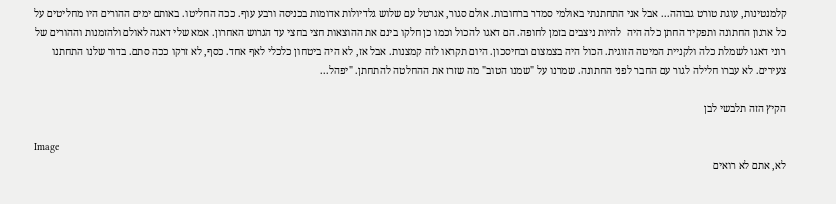קלמנטינות, עוגת טורט גבוהה... אבל אני התחתנתי באולמי סמדר ברחובות. אולם סגור, אגרטל עם שלוש גלדיולות אדומות בכניסה ורבע עוף. ככה החליטו. באותם ימים ההורים היו מחליטים על כל ארגון החתונה ותפקיד החתן כלה היה  להיות ניצבים בזמן לחופה. הם דאגו להכול וכמו כן חלקו בינם את ההוצאות חצי בחצי עד הגרוש האחרון. אמא שלי דאגה לאולם ולהזמנות וההורים של רוני דאגו לשמלת כלה ולקניית המיטה הזוגית. הכול היה בצמצום ובחיסכון. היום תקראו לזה קמצנות. אבל אז, לא היה ביטחון כלכלי לאף אחד. כסף, לא זרקו ככה סתם. בדור שלנו התחתנו צעירים. לא עברו חלילה לגור עם החבר לפני החתונה. שמרנו על "שמנו הטוב" מה שזרז את ההחלטה להתחתן. "יפהל...

הקיץ הזה תלבשי לבן

Image
לא, אתם לא רואים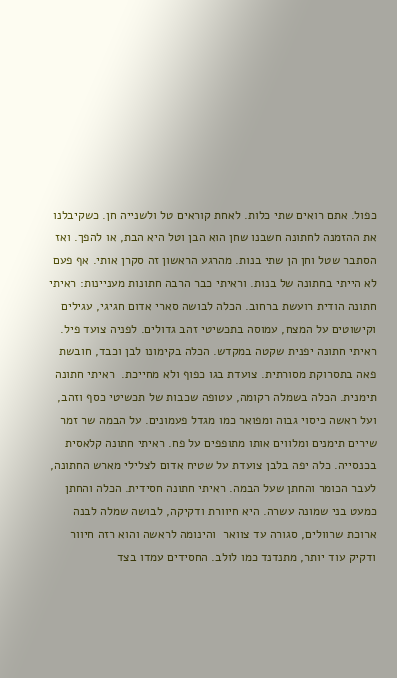כפול. אתם רואים שתי כלות. לאחת קוראים טל ולשנייה חן. כשקיבלנו את ההזמנה לחתונה חשבנו שחן הוא הבן וטל היא הבת, או להפך. ואז הסתבר שטל וחן הן שתי בנות. מהרגע הראשון זה סקרן אותי. אף פעם לא הייתי בחתונה של בנות. וראיתי כבר הרבה חתונות מעניינות: ראיתי חתונה הודית רועשת ברחוב. הכלה לבושה סארי אדום חגיגי, עגילים וקישוטים על המצח, עמוסה בתכשיטי זהב גדולים. לפניה צועד פיל. ראיתי חתונה יפנית שקטה במקדש. הכלה בקימונו לבן וכבד, חובשת פאה בתסרוקת מסורתית. צועדת בגו כפוף ולא מחייכת.  ראיתי חתונה תימנית. הכלה בשמלה רקומה, עטופה שכבות של תכשיטי כסף וזהב, ועל ראשה כיסוי גבוה ומפואר כמו מגדל פעמונים. על הבמה שר זמר שירים תימנים ומלווים אותו מתופפים על פח. ראיתי חתונה קלאסית בכנסייה. כלה יפה בלבן צועדת על שטיח אדום לצלילי מארש החתונה, לעבר הכומר והחתן שעל הבמה. ראיתי חתונה חסידית. הכלה והחתן כמעט בני שמונה עשרה. היא חיוורת ודקיקה, לבושה שמלה לבנה ארוכת שרוולים, סגורה עד צוואר  והינומה לראשה והוא רזה חיוור ודקיק עוד יותר, מתנדנד כמו לולב. החסידים עמדו בצד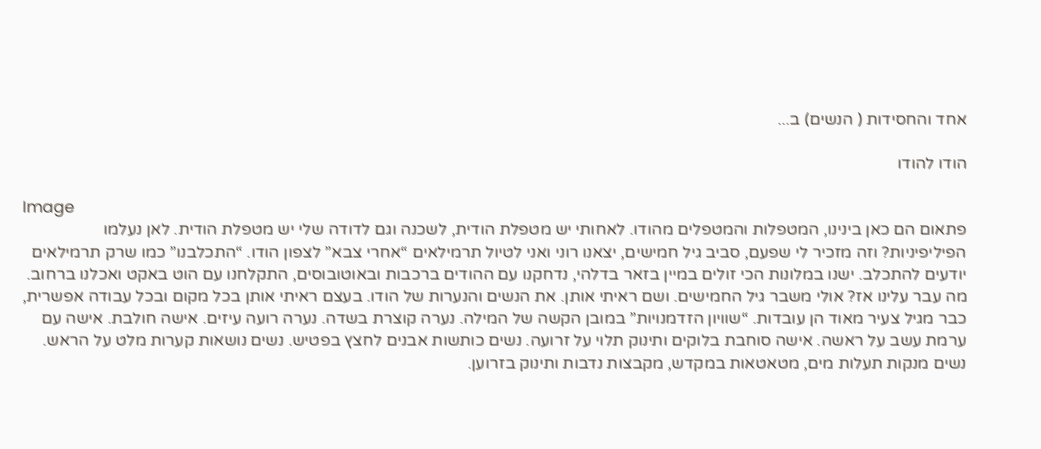אחד והחסידות ( הנשים) ב...

הודו להודו

Image
פתאום הם כאן בינינו, המטפלות והמטפלים מהודו. לאחותי יש מטפלת הודית, לשכנה וגם לדודה שלי יש מטפלת הודית. לאן נעלמו הפיליפיניות? וזה מזכיר לי שפעם, סביב גיל חמישים, יצאנו רוני ואני לטיול תרמילאים “אחרי צבא” לצפון הודו. “התכלבנו” כמו שרק תרמילאים יודעים להתכלב. ישנו במלונות הכי זולים במיין בזאר בדלהי, נדחקנו עם ההודים ברכבות ובאוטובוסים, התקלחנו עם הוט באקט ואכלנו ברחוב. מה עבר עלינו אז? אולי משבר גיל החמישים. ושם ראיתי אותן. את הנשים והנערות של הודו. בעצם ראיתי אותן בכל מקום ובכל עבודה אפשרית, כבר מגיל צעיר מאוד הן עובדות. “שוויון הזדמנויות” במובן הקשה של המילה. נערה קוצרת בשדה. נערה רועה עיזים. אישה חולבת. אישה עם ערמת עשב על ראשה. אישה סוחבת בלוקים ותינוק תלוי על זרועה. נשים כותשות אבנים לחצץ בפטיש. נשים נושאות קערות מלט על הראש. נשים מנקות תעלות מים, מטאטאות במקדש, מקבצות נדבות ותינוק בזרוען.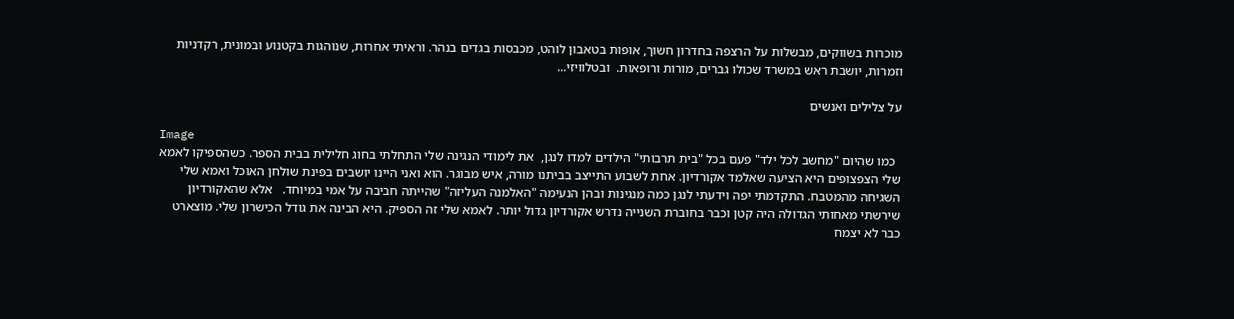מוכרות בשווקים, מבשלות על הרצפה בחדרון חשוך, אופות בטאבון לוהט, מכבסות בגדים בנהר. וראיתי אחרות, שנוהגות בקטנוע ובמונית, רקדניות וזמרות, יושבת ראש במשרד שכולו גברים, מורות ורופאות.  ובטלוויזי...

על צלילים ואנשים

Image
  כמו שהיום "מחשב לכל ילד" פעם בכל "בית תרבותי" הילדים למדו לנגן,  את לימודי הנגינה שלי התחלתי בחוג חלילית בבית הספר. כשהספיקו לאמא שלי הצפצופים היא הציעה שאלמד אקורדיון. אחת לשבוע התייצב בביתנו מורה, איש מבוגר. הוא ואני היינו יושבים בפינת שולחן האוכל ואמא שלי השגיחה מהמטבח. התקדמתי יפה וידעתי לנגן כמה מנגינות ובהן הנעימה "האלמנה העליזה" שהייתה חביבה על אמי במיוחד.   אלא שהאקורדיון שירשתי מאחותי הגדולה היה קטן וכבר בחוברת השנייה נדרש אקורדיון גדול יותר. לאמא שלי זה הספיק. היא הבינה את גודל הכישרון שלי. מוצארט כבר לא יצמח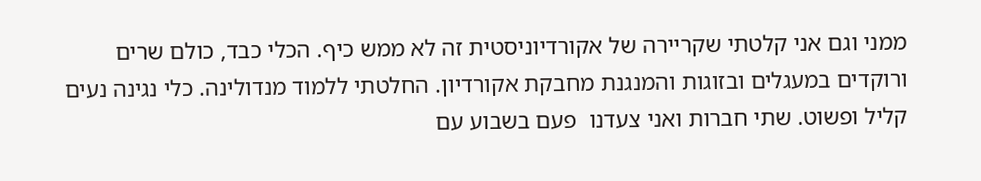ממני וגם אני קלטתי שקריירה של אקורדיוניסטית זה לא ממש כיף. הכלי כבד, כולם שרים ורוקדים במעגלים ובזוגות והמנגנת מחבקת אקורדיון. החלטתי ללמוד מנדולינה. כלי נגינה נעים קליל ופשוט. שתי חברות ואני צעדנו  פעם בשבוע עם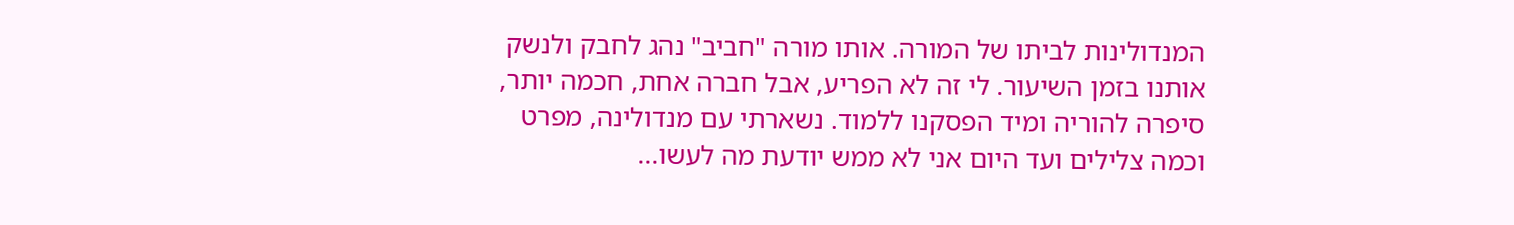המנדולינות לביתו של המורה. אותו מורה "חביב" נהג לחבק ולנשק אותנו בזמן השיעור. לי זה לא הפריע, אבל חברה אחת, חכמה יותר, סיפרה להוריה ומיד הפסקנו ללמוד. נשארתי עם מנדולינה, מפרט וכמה צלילים ועד היום אני לא ממש יודעת מה לעשו...